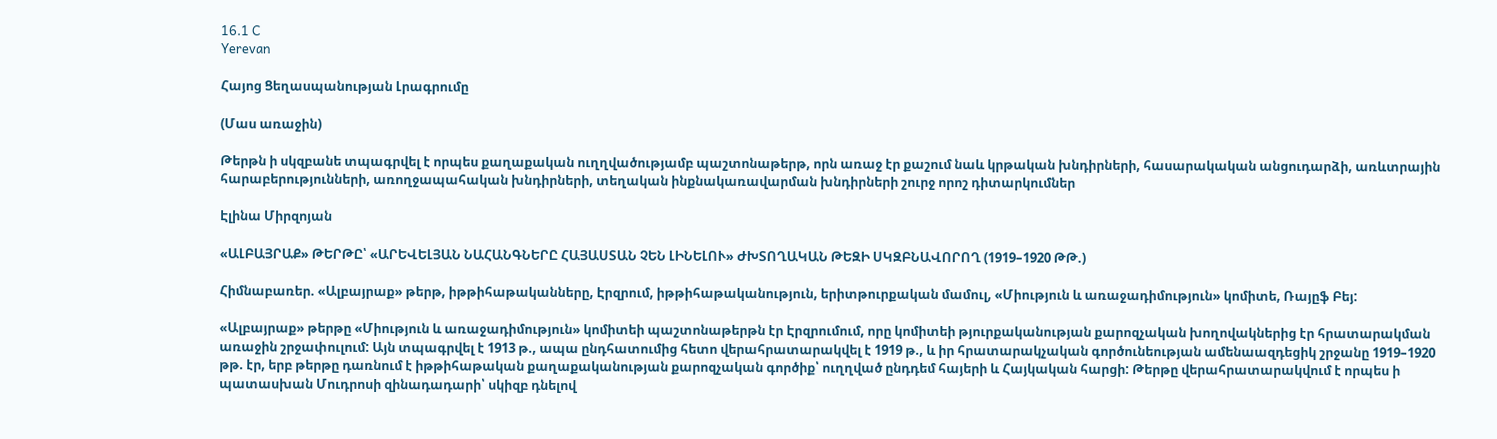16.1 C
Yerevan

Հայոց Ցեղասպանության Լրագրումը

(Մաս առաջին)

Թերթն ի սկզբանե տպագրվել է որպես քաղաքական ուղղվածությամբ պաշտոնաթերթ, որն առաջ էր քաշում նաև կրթական խնդիրների, հասարակական անցուդարձի, առևտրային հարաբերությունների, առողջապահական խնդիրների, տեղական ինքնակառավարման խնդիրների շուրջ որոշ դիտարկումներ

Էլինա Միրզոյան

«ԱԼԲԱՅՐԱՔ» ԹԵՐԹԸ՝ «ԱՐԵՎԵԼՅԱՆ ՆԱՀԱՆԳՆԵՐԸ ՀԱՅԱՍՏԱՆ ՉԵՆ ԼԻՆԵԼՈՒ» ԺԽՏՈՂԱԿԱՆ ԹԵԶԻ ՍԿԶԲՆԱՎՈՐՈՂ (1919–1920 ԹԹ.)

Հիմնաբառեր. «Ալբայրաք» թերթ, իթթիհաթականները, Էրզրում, իթթիհաթականություն, երիտթուրքական մամուլ, «Միություն և առաջադիմություն» կոմիտե, Ռայըֆ Բեյ:

«Ալբայրաք» թերթը «Միություն և առաջադիմություն» կոմիտեի պաշտոնաթերթն էր Էրզրումում, որը կոմիտեի թյուրքականության քարոզչական խողովակներից էր հրատարակման առաջին շրջափուլում: Այն տպագրվել է 1913 թ., ապա ընդհատումից հետո վերահրատարակվել է 1919 թ., և իր հրատարակչական գործունեության ամենաազդեցիկ շրջանը 1919–1920 թթ. էր, երբ թերթը դառնում է իթթիհաթական քաղաքականության քարոզչական գործիք՝ ուղղված ընդդեմ հայերի և Հայկական հարցի: Թերթը վերահրատարակվում է որպես ի պատասխան Մուդրոսի զինադադարի՝ սկիզբ դնելով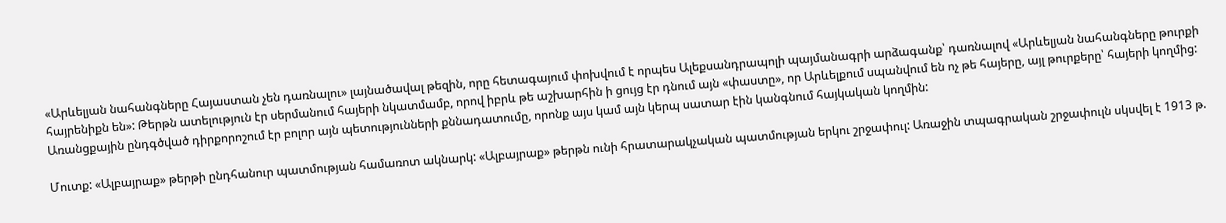«Արևելյան նահանգները Հայաստան չեն դառնալու» լայնածավալ թեզին, որը հետագայում փոխվում է որպես Ալեքսանդրապոլի պայմանագրի արձագանք՝ դառնալով «Արևելյան նահանգները թուրքի հայրենիքն են»: Թերթն ատելություն էր սերմանում հայերի նկատմամբ, որով իբրև թե աշխարհին ի ցույց էր դնում այն «փաստը», որ Արևելքում սպանվում են ոչ թե հայերը, այլ թուրքերը՝ հայերի կողմից: Առանցքային ընդգծված դիրքորոշում էր բոլոր այն պետությունների քննադատումը, որոնք այս կամ այն կերպ սատար էին կանգնում հայկական կողմին:

Մուտք: «Ալբայրաք» թերթի ընդհանուր պատմության համառոտ ակնարկ: «Ալբայրաք» թերթն ունի հրատարակչական պատմության երկու շրջափուլ: Առաջին տպագրական շրջափուլն սկսվել է 1913 թ.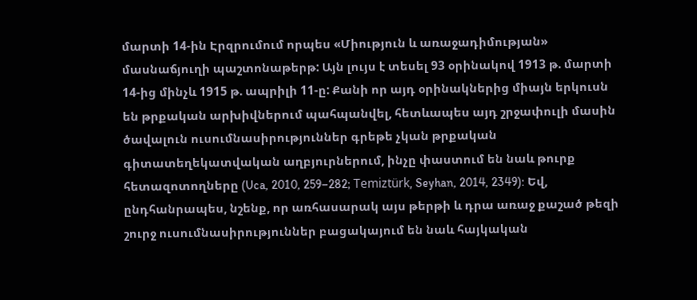մարտի 14-ին Էրզրումում որպես «Միություն և առաջադիմության» մասնաճյուղի պաշտոնաթերթ: Այն լույս է տեսել 93 օրինակով 1913 թ. մարտի 14-ից մինչև 1915 թ. ապրիլի 11‑ը: Քանի որ այդ օրինակներից միայն երկուսն են թրքական արխիվներում պահպանվել, հետևապես այդ շրջափուլի մասին ծավալուն ուսումնասիրություններ գրեթե չկան թրքական գիտատեղեկատվական աղբյուրներում, ինչը փաստում են նաև թուրք հետազոտողները (Uca, 2010, 259–282; Temiztürk, Seyhan, 2014, 2349): Եվ, ընդհանրապես, նշենք, որ առհասարակ այս թերթի և դրա առաջ քաշած թեզի շուրջ ուսումնասիրություններ բացակայում են նաև հայկական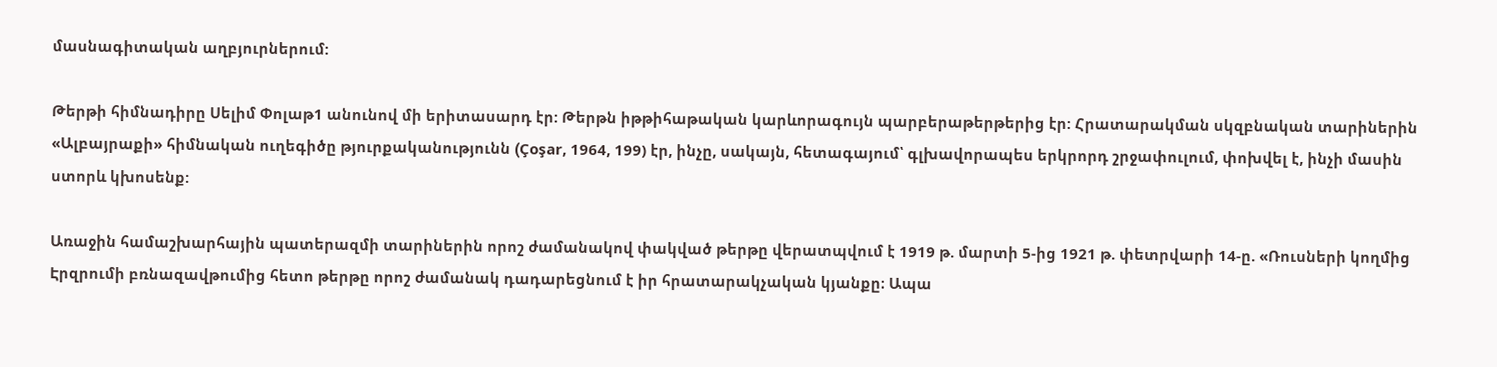մասնագիտական աղբյուրներում:

Թերթի հիմնադիրը Սելիմ Փոլաթ1 անունով մի երիտասարդ էր: Թերթն իթթիհաթական կարևորագույն պարբերաթերթերից էր: Հրատարակման սկզբնական տարիներին «Ալբայրաքի» հիմնական ուղեգիծը թյուրքականությունն (Çoşar, 1964, 199) էր, ինչը, սակայն, հետագայում՝ գլխավորապես երկրորդ շրջափուլում, փոխվել է, ինչի մասին ստորև կխոսենք:

Առաջին համաշխարհային պատերազմի տարիներին որոշ ժամանակով փակված թերթը վերատպվում է 1919 թ. մարտի 5‑ից 1921 թ. փետրվարի 14‑ը. «Ռուսների կողմից Էրզրումի բռնազավթումից հետո թերթը որոշ ժամանակ դադարեցնում է իր հրատարակչական կյանքը։ Ապա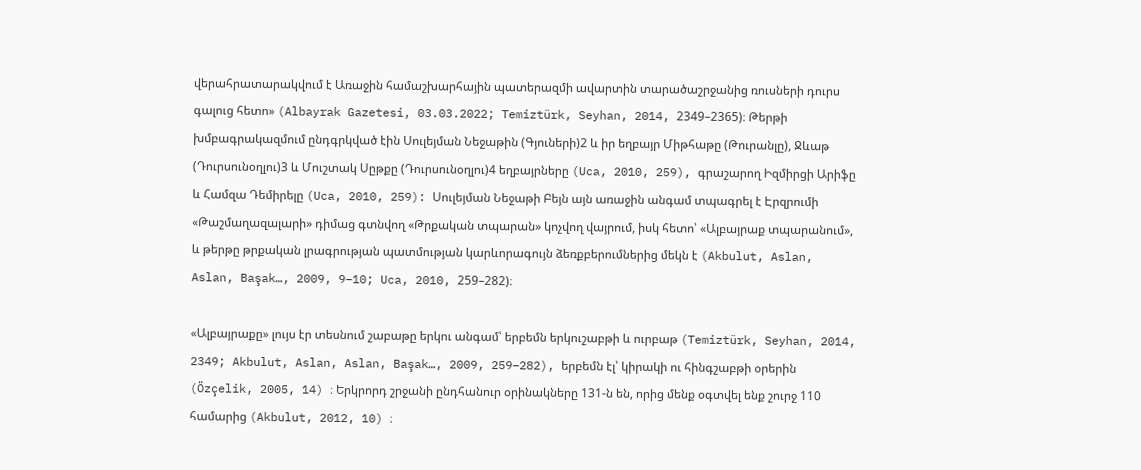վերահրատարակվում է Առաջին համաշխարհային պատերազմի ավարտին տարածաշրջանից ռուսների դուրս գալուց հետո» (Albayrak Gazetesi, 03.03.2022; Temiztürk, Seyhan, 2014, 2349–2365)։ Թերթի խմբագրակազմում ընդգրկված էին Սուլեյման Նեջաթին (Գյուների)2 և իր եղբայր Միթհաթը (Թուրանլը), Ջևաթ (Դուրսունօղլու)3 և Մուշտակ Սըթքը (Դուրսունօղլու)4 եղբայրները (Uca, 2010, 259), գրաշարող Իզմիրցի Արիֆը և Համզա Դեմիրելը (Uca, 2010, 259): Սուլեյման Նեջաթի Բեյն այն առաջին անգամ տպագրել է Էրզրումի «Թաշմաղազալարի» դիմաց գտնվող «Թրքական տպարան» կոչվող վայրում, իսկ հետո՝ «Ալբայրաք տպարանում», և թերթը թրքական լրագրության պատմության կարևորագույն ձեռքբերումներից մեկն է (Akbulut, Aslan, Aslan, Başak…, 2009, 9–10; Uca, 2010, 259–282)։

«Ալբայրաքը» լույս էր տեսնում շաբաթը երկու անգամ՝ երբեմն երկուշաբթի և ուրբաթ (Temiztürk, Seyhan, 2014, 2349; Akbulut, Aslan, Aslan, Başak…, 2009, 259–282), երբեմն էլ՝ կիրակի ու հինգշաբթի օրերին (Özçelik, 2005, 14) ։ Երկրորդ շրջանի ընդհանուր օրինակները 131‑ն են, որից մենք օգտվել ենք շուրջ 110 համարից (Akbulut, 2012, 10) ։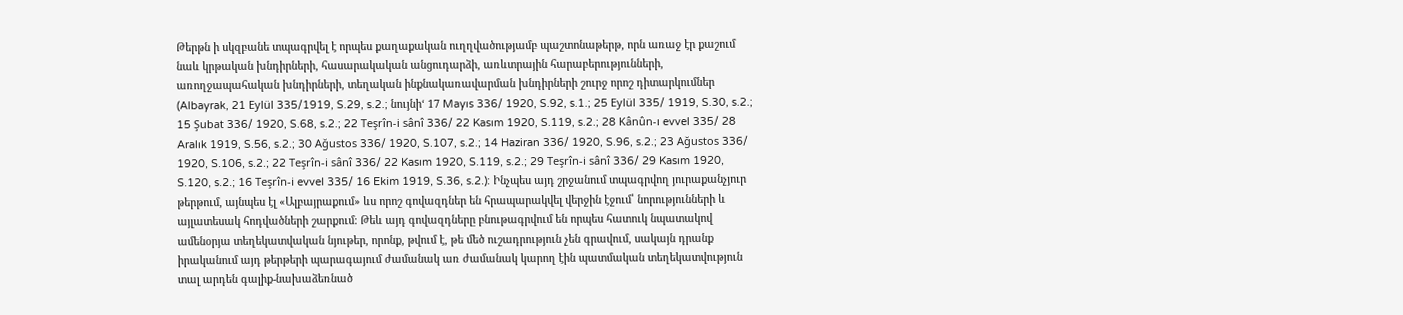Թերթն ի սկզբանե տպագրվել է որպես քաղաքական ուղղվածությամբ պաշտոնաթերթ, որն առաջ էր քաշում նաև կրթական խնդիրների, հասարակական անցուդարձի, առևտրային հարաբերությունների, առողջապահական խնդիրների, տեղական ինքնակառավարման խնդիրների շուրջ որոշ դիտարկումներ (Albayrak, 21 Eylül 335/1919, S.29, s.2.; նույնի‘ 17 Mayıs 336/ 1920, S.92, s.1.; 25 Eylül 335/ 1919, S.30, s.2.; 15 Şubat 336/ 1920, S.68, s.2.; 22 Teşrîn‑i sânî 336/ 22 Kasım 1920, S.119, s.2.; 28 Kânûn‑ı evvel 335/ 28 Aralık 1919, S.56, s.2.; 30 Ağustos 336/ 1920, S.107, s.2.; 14 Haziran 336/ 1920, S.96, s.2.; 23 Ağustos 336/ 1920, S.106, s.2.; 22 Teşrîn‑i sânî 336/ 22 Kasım 1920, S.119, s.2.; 29 Teşrîn‑i sânî 336/ 29 Kasım 1920, S.120, s.2.; 16 Teşrîn‑i evvel 335/ 16 Ekim 1919, S.36, s.2.): Ինչպես այդ շրջանում տպագրվող յուրաքանչյուր թերթում, այնպես էլ «Ալբայրաքում» ևս որոշ գովազդներ են հրապարակվել վերջին էջում՝ նորությունների և այլատեսակ հոդվածների շարքում։ Թեև այդ գովազդները բնութագրվում են որպես հատուկ նպատակով ամենօրյա տեղեկատվական նյութեր, որոնք, թվում է, թե մեծ ուշադրություն չեն գրավում, սակայն դրանք իրականում այդ թերթերի պարագայում ժամանակ առ ժամանակ կարող էին պատմական տեղեկատվություն տալ արդեն գալիք-նախաձեռնած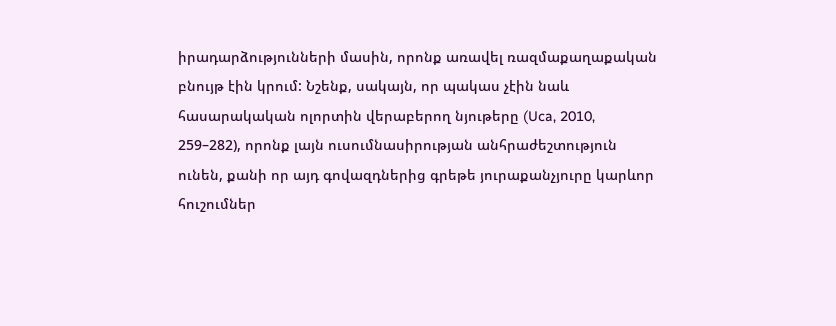իրադարձությունների մասին, որոնք առավել ռազմաքաղաքական բնույթ էին կրում: Նշենք, սակայն, որ պակաս չէին նաև հասարակական ոլորտին վերաբերող նյութերը (Uca, 2010, 259–282), որոնք լայն ուսումնասիրության անհրաժեշտություն ունեն, քանի որ այդ գովազդներից գրեթե յուրաքանչյուրը կարևոր հուշումներ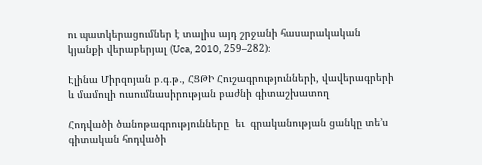ու պատկերացումներ է տալիս այդ շրջանի հասարակական կյանքի վերաբերյալ (Uca, 2010, 259–282)։

Էլինա Միրզոյան բ․գ․թ․, ՀՑԹԻ Հուշագրությունների, վավերագրերի և մամուլի ուսումնասիրության բաժնի գիտաշխատող

Հոդվածի ծանոթագրությունները  եւ  գրականության ցանկը տե’ս գիտական հոդվածի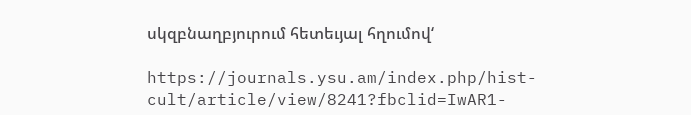սկզբնաղբյուրում հետեւյալ հղումով‘

https://journals.ysu.am/index.php/hist-cult/article/view/8241?fbclid=IwAR1-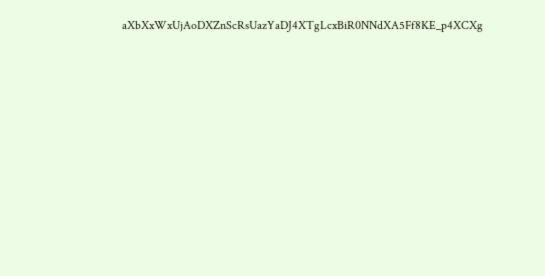aXbXxWxUjAoDXZnScRsUazYaDJ4XTgLcxBiR0NNdXA5Ff8KE_p4XCXg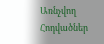Առնչվող Հոդվածներ